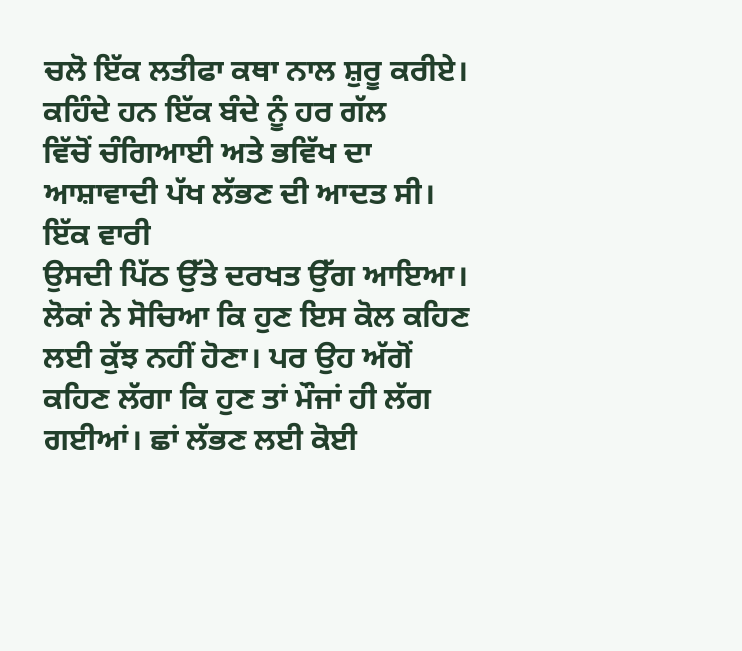ਚਲੋ ਇੱਕ ਲਤੀਫਾ ਕਥਾ ਨਾਲ ਸ਼ੁਰੂ ਕਰੀਏ। ਕਹਿੰਦੇ ਹਨ ਇੱਕ ਬੰਦੇ ਨੂੰ ਹਰ ਗੱਲ
ਵਿੱਚੋਂ ਚੰਗਿਆਈ ਅਤੇ ਭਵਿੱਖ ਦਾ ਆਸ਼ਾਵਾਦੀ ਪੱਖ ਲੱਭਣ ਦੀ ਆਦਤ ਸੀ। ਇੱਕ ਵਾਰੀ
ਉਸਦੀ ਪਿੱਠ ਉੱਤੇ ਦਰਖਤ ਉੱਗ ਆਇਆ। ਲੋਕਾਂ ਨੇ ਸੋਚਿਆ ਕਿ ਹੁਣ ਇਸ ਕੋਲ ਕਹਿਣ
ਲਈ ਕੁੱਝ ਨਹੀਂ ਹੋਣਾ। ਪਰ ਉਹ ਅੱਗੋਂ ਕਹਿਣ ਲੱਗਾ ਕਿ ਹੁਣ ਤਾਂ ਮੌਜਾਂ ਹੀ ਲੱਗ
ਗਈਆਂ। ਛਾਂ ਲੱਭਣ ਲਈ ਕੋਈ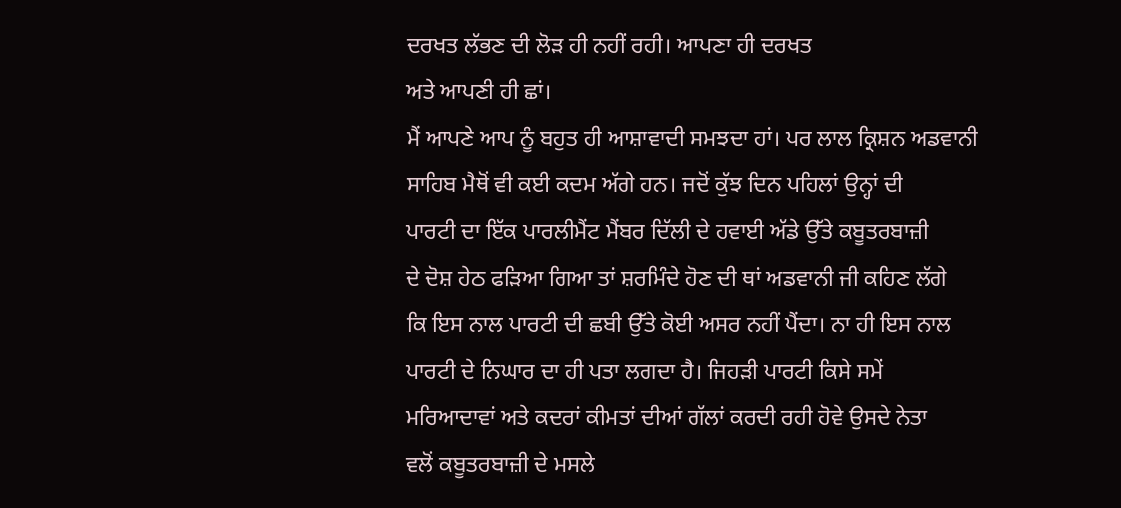ਦਰਖਤ ਲੱਭਣ ਦੀ ਲੋੜ ਹੀ ਨਹੀਂ ਰਹੀ। ਆਪਣਾ ਹੀ ਦਰਖਤ
ਅਤੇ ਆਪਣੀ ਹੀ ਛਾਂ।
ਮੈਂ ਆਪਣੇ ਆਪ ਨੂੰ ਬਹੁਤ ਹੀ ਆਸ਼ਾਵਾਦੀ ਸਮਝਦਾ ਹਾਂ। ਪਰ ਲਾਲ ਕ੍ਰਿਸ਼ਨ ਅਡਵਾਨੀ
ਸਾਹਿਬ ਮੈਥੋਂ ਵੀ ਕਈ ਕਦਮ ਅੱਗੇ ਹਨ। ਜਦੋਂ ਕੁੱਝ ਦਿਨ ਪਹਿਲਾਂ ਉਨ੍ਹਾਂ ਦੀ
ਪਾਰਟੀ ਦਾ ਇੱਕ ਪਾਰਲੀਮੈਂਟ ਮੈਂਬਰ ਦਿੱਲੀ ਦੇ ਹਵਾਈ ਅੱਡੇ ਉੱਤੇ ਕਬੂਤਰਬਾਜ਼ੀ
ਦੇ ਦੋਸ਼ ਹੇਠ ਫੜਿਆ ਗਿਆ ਤਾਂ ਸ਼ਰਮਿੰਦੇ ਹੋਣ ਦੀ ਥਾਂ ਅਡਵਾਨੀ ਜੀ ਕਹਿਣ ਲੱਗੇ
ਕਿ ਇਸ ਨਾਲ ਪਾਰਟੀ ਦੀ ਛਬੀ ਉੱਤੇ ਕੋਈ ਅਸਰ ਨਹੀਂ ਪੈਂਦਾ। ਨਾ ਹੀ ਇਸ ਨਾਲ
ਪਾਰਟੀ ਦੇ ਨਿਘਾਰ ਦਾ ਹੀ ਪਤਾ ਲਗਦਾ ਹੈ। ਜਿਹੜੀ ਪਾਰਟੀ ਕਿਸੇ ਸਮੇਂ
ਮਰਿਆਦਾਵਾਂ ਅਤੇ ਕਦਰਾਂ ਕੀਮਤਾਂ ਦੀਆਂ ਗੱਲਾਂ ਕਰਦੀ ਰਹੀ ਹੋਵੇ ਉਸਦੇ ਨੇਤਾ
ਵਲੋਂ ਕਬੂਤਰਬਾਜ਼ੀ ਦੇ ਮਸਲੇ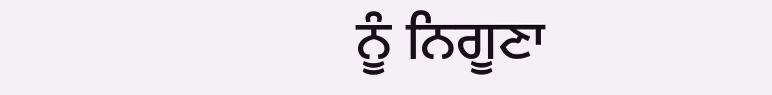ਨੂੰ ਨਿਗੂਣਾ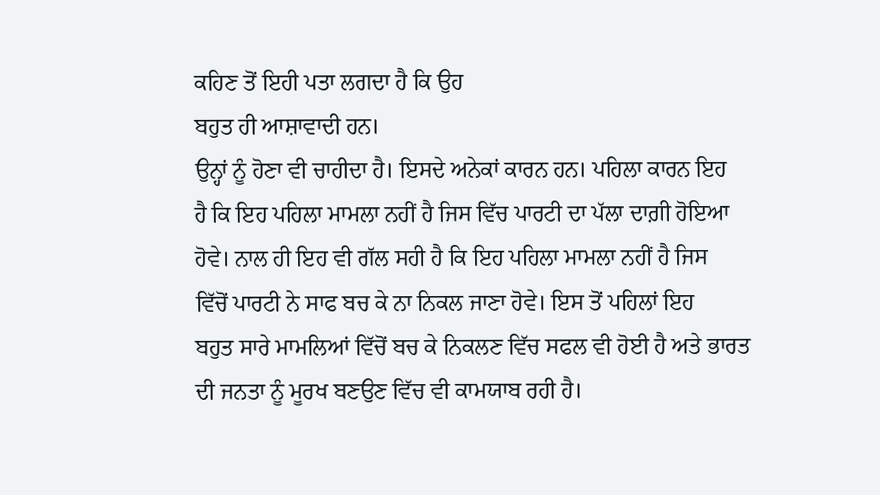ਕਹਿਣ ਤੋਂ ਇਹੀ ਪਤਾ ਲਗਦਾ ਹੈ ਕਿ ਉਹ
ਬਹੁਤ ਹੀ ਆਸ਼ਾਵਾਦੀ ਹਨ।
ਉਨ੍ਹਾਂ ਨੂੰ ਹੋਣਾ ਵੀ ਚਾਹੀਦਾ ਹੈ। ਇਸਦੇ ਅਨੇਕਾਂ ਕਾਰਨ ਹਨ। ਪਹਿਲਾ ਕਾਰਨ ਇਹ
ਹੈ ਕਿ ਇਹ ਪਹਿਲਾ ਮਾਮਲਾ ਨਹੀਂ ਹੈ ਜਿਸ ਵਿੱਚ ਪਾਰਟੀ ਦਾ ਪੱਲਾ ਦਾਗ਼ੀ ਹੋਇਆ
ਹੋਵੇ। ਨਾਲ ਹੀ ਇਹ ਵੀ ਗੱਲ ਸਹੀ ਹੈ ਕਿ ਇਹ ਪਹਿਲਾ ਮਾਮਲਾ ਨਹੀਂ ਹੈ ਜਿਸ
ਵਿੱਚੋਂ ਪਾਰਟੀ ਨੇ ਸਾਫ ਬਚ ਕੇ ਨਾ ਨਿਕਲ ਜਾਣਾ ਹੋਵੇ। ਇਸ ਤੋਂ ਪਹਿਲਾਂ ਇਹ
ਬਹੁਤ ਸਾਰੇ ਮਾਮਲਿਆਂ ਵਿੱਚੋਂ ਬਚ ਕੇ ਨਿਕਲਣ ਵਿੱਚ ਸਫਲ ਵੀ ਹੋਈ ਹੈ ਅਤੇ ਭਾਰਤ
ਦੀ ਜਨਤਾ ਨੂੰ ਮੂਰਖ ਬਣਉਣ ਵਿੱਚ ਵੀ ਕਾਮਯਾਬ ਰਹੀ ਹੈ।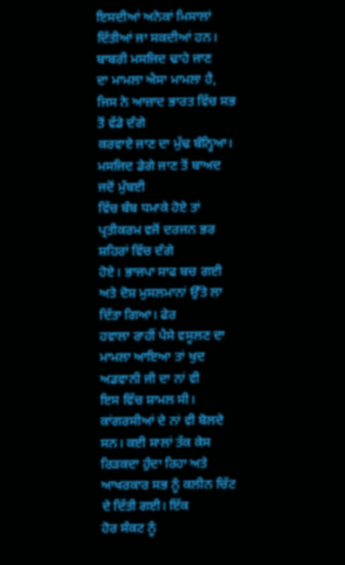ਇਸਦੀਆਂ ਅਨੇਕਾਂ ਮਿਸਾਲਾਂ ਦਿੱਤੀਆਂ ਜਾ ਸਕਦੀਆਂ ਹਨ। ਬਾਬਰੀ ਮਸਜਿਦ ਢਾਹੇ ਜਾਣ
ਦਾ ਮਾਮਲਾ ਐਸਾ ਮਾਮਲਾ ਹੈ, ਜਿਸ ਨੇ ਆਜ਼ਾਦ ਭਾਰਤ ਵਿੱਚ ਸਭ ਤੋਂ ਵੱਡੇ ਦੰਗੇ
ਕਰਵਾਏ ਜਾਣ ਦਾ ਮੁੱਢ ਬੰਨ੍ਹਿਆ। ਮਸਜਿਦ ਡੇਗੇ ਜਾਣ ਤੋਂ ਬਾਅਦ ਜਦੋਂ ਮੁੰਬਈ
ਵਿੱਚ ਬੰਬ ਧਮਾਕੇ ਹੋਏ ਤਾਂ ਪ੍ਰਤੀਕਰਮ ਵਜੋਂ ਦਰਜਨ ਭਰ ਸ਼ਹਿਰਾਂ ਵਿੱਚ ਦੰਗੇ
ਹੋਏ। ਭਾਜਪਾ ਸਾਫ ਬਚ ਗਈ ਅਤੇ ਦੋਸ਼ ਮੁਸਲਮਾਨਾਂ ਉੱਤੇ ਲਾ ਦਿੱਤਾ ਗਿਆ। ਫੇਰ
ਹਵਾਲਾ ਰਾਹੀਂ ਪੈਸੇ ਵਸੂਲਣ ਦਾ ਮਾਮਲਾ ਆਇਆ ਤਾਂ ਖੁਦ ਅਡਵਾਨੀ ਜੀ ਦਾ ਨਾਂ ਵੀ
ਇਸ ਵਿੱਚ ਸ਼ਾਮਲ ਸੀ। ਕਾਂਗਰਸੀਆਂ ਦੇ ਨਾਂ ਵੀ ਬੋਲਦੇ ਸਨ। ਕਈ ਸਾਲਾਂ ਤੱਕ ਕੇਸ
ਰਿੜਕਦਾ ਹੁੰਦਾ ਰਿਹਾ ਅਤੇ ਆਖਰਕਾਰ ਸਭ ਨੂੰ ਕਲੀਨ ਚਿੱਟ ਦੇ ਦਿੱਤੀ ਗਈ। ਇੱਕ
ਹੋਰ ਸੰਕਟ ਨੂੰ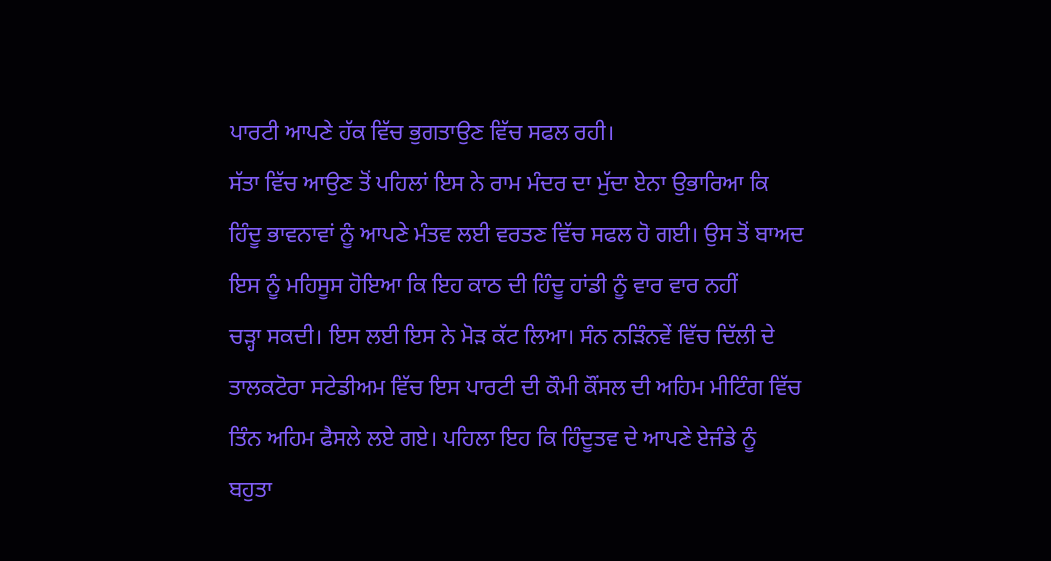ਪਾਰਟੀ ਆਪਣੇ ਹੱਕ ਵਿੱਚ ਭੁਗਤਾਉਣ ਵਿੱਚ ਸਫਲ ਰਹੀ।
ਸੱਤਾ ਵਿੱਚ ਆਉਣ ਤੋਂ ਪਹਿਲਾਂ ਇਸ ਨੇ ਰਾਮ ਮੰਦਰ ਦਾ ਮੁੱਦਾ ਏਨਾ ਉਭਾਰਿਆ ਕਿ
ਹਿੰਦੂ ਭਾਵਨਾਵਾਂ ਨੂੰ ਆਪਣੇ ਮੰਤਵ ਲਈ ਵਰਤਣ ਵਿੱਚ ਸਫਲ ਹੋ ਗਈ। ਉਸ ਤੋਂ ਬਾਅਦ
ਇਸ ਨੂੰ ਮਹਿਸੂਸ ਹੋਇਆ ਕਿ ਇਹ ਕਾਠ ਦੀ ਹਿੰਦੂ ਹਾਂਡੀ ਨੂੰ ਵਾਰ ਵਾਰ ਨਹੀਂ
ਚੜ੍ਹਾ ਸਕਦੀ। ਇਸ ਲਈ ਇਸ ਨੇ ਮੋੜ ਕੱਟ ਲਿਆ। ਸੰਨ ਨੜਿੰਨਵੇਂ ਵਿੱਚ ਦਿੱਲੀ ਦੇ
ਤਾਲਕਟੋਰਾ ਸਟੇਡੀਅਮ ਵਿੱਚ ਇਸ ਪਾਰਟੀ ਦੀ ਕੌਮੀ ਕੌਂਸਲ ਦੀ ਅਹਿਮ ਮੀਟਿੰਗ ਵਿੱਚ
ਤਿੰਨ ਅਹਿਮ ਫੈਸਲੇ ਲਏ ਗਏ। ਪਹਿਲਾ ਇਹ ਕਿ ਹਿੰਦੂਤਵ ਦੇ ਆਪਣੇ ਏਜੰਡੇ ਨੂੰ
ਬਹੁਤਾ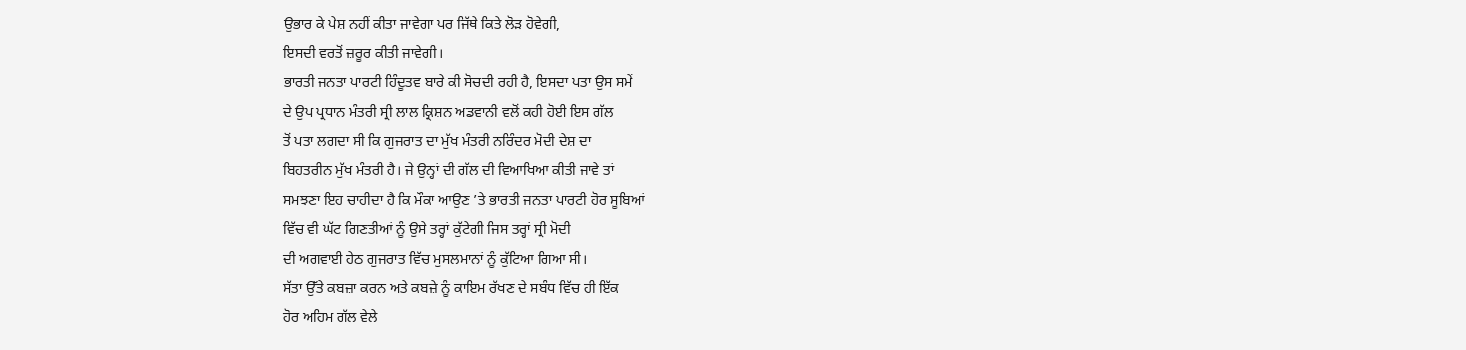ਉਭਾਰ ਕੇ ਪੇਸ਼ ਨਹੀਂ ਕੀਤਾ ਜਾਵੇਗਾ ਪਰ ਜਿੱਥੇ ਕਿਤੇ ਲੋੜ ਹੋਵੇਗੀ,
ਇਸਦੀ ਵਰਤੋਂ ਜ਼ਰੂਰ ਕੀਤੀ ਜਾਵੇਗੀ।
ਭਾਰਤੀ ਜਨਤਾ ਪਾਰਟੀ ਹਿੰਦੂਤਵ ਬਾਰੇ ਕੀ ਸੋਚਦੀ ਰਹੀ ਹੈ, ਇਸਦਾ ਪਤਾ ਉਸ ਸਮੇਂ
ਦੇ ਉਪ ਪ੍ਰਧਾਨ ਮੰਤਰੀ ਸ੍ਰੀ ਲਾਲ ਕ੍ਰਿਸ਼ਨ ਅਡਵਾਨੀ ਵਲੋਂ ਕਹੀ ਹੋਈ ਇਸ ਗੱਲ
ਤੋਂ ਪਤਾ ਲਗਦਾ ਸੀ ਕਿ ਗੁਜਰਾਤ ਦਾ ਮੁੱਖ ਮੰਤਰੀ ਨਰਿੰਦਰ ਮੋਦੀ ਦੇਸ਼ ਦਾ
ਬਿਹਤਰੀਨ ਮੁੱਖ ਮੰਤਰੀ ਹੈ। ਜੇ ਉਨ੍ਹਾਂ ਦੀ ਗੱਲ ਦੀ ਵਿਆਖਿਆ ਕੀਤੀ ਜਾਵੇ ਤਾਂ
ਸਮਝਣਾ ਇਹ ਚਾਹੀਦਾ ਹੈ ਕਿ ਮੌਕਾ ਆਉਣ ’ਤੇ ਭਾਰਤੀ ਜਨਤਾ ਪਾਰਟੀ ਹੋਰ ਸੂਬਿਆਂ
ਵਿੱਚ ਵੀ ਘੱਟ ਗਿਣਤੀਆਂ ਨੂੰ ਉਸੇ ਤਰ੍ਹਾਂ ਕੁੱਟੇਗੀ ਜਿਸ ਤਰ੍ਹਾਂ ਸ੍ਰੀ ਮੋਦੀ
ਦੀ ਅਗਵਾਈ ਹੇਠ ਗੁਜਰਾਤ ਵਿੱਚ ਮੁਸਲਮਾਨਾਂ ਨੂੰ ਕੁੱਟਿਆ ਗਿਆ ਸੀ।
ਸੱਤਾ ਉੱਤੇ ਕਬਜ਼ਾ ਕਰਨ ਅਤੇ ਕਬਜ਼ੇ ਨੂੰ ਕਾਇਮ ਰੱਖਣ ਦੇ ਸਬੰਧ ਵਿੱਚ ਹੀ ਇੱਕ
ਹੋਰ ਅਹਿਮ ਗੱਲ ਵੇਲੇ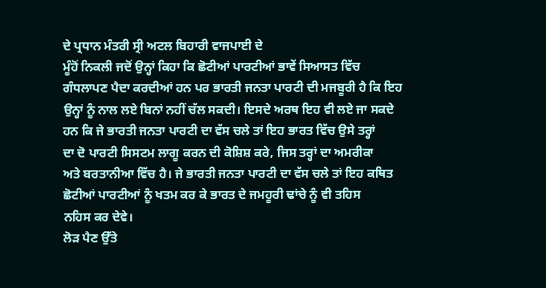ਦੇ ਪ੍ਰਧਾਨ ਮੰਤਰੀ ਸ੍ਰੀ ਅਟਲ ਬਿਹਾਰੀ ਵਾਜਪਾਈ ਦੇ
ਮੂੰਹੋਂ ਨਿਕਲੀ ਜਦੋਂ ਉਨ੍ਹਾਂ ਕਿਹਾ ਕਿ ਛੋਟੀਆਂ ਪਾਰਟੀਆਂ ਭਾਵੇਂ ਸਿਆਸਤ ਵਿੱਚ
ਗੰਧਲਾਪਣ ਪੈਦਾ ਕਰਦੀਆਂ ਹਨ ਪਰ ਭਾਰਤੀ ਜਨਤਾ ਪਾਰਟੀ ਦੀ ਮਜਬੂਰੀ ਹੈ ਕਿ ਇਹ
ਉਨ੍ਹਾਂ ਨੂੰ ਨਾਲ ਲਏ ਬਿਨਾਂ ਨਹੀਂ ਚੱਲ ਸਕਦੀ। ਇਸਦੇ ਅਰਥ ਇਹ ਵੀ ਲਏ ਜਾ ਸਕਦੇ
ਹਨ ਕਿ ਜੇ ਭਾਰਤੀ ਜਨਤਾ ਪਾਰਟੀ ਦਾ ਵੱਸ ਚਲੇ ਤਾਂ ਇਹ ਭਾਰਤ ਵਿੱਚ ਉਸੇ ਤਰ੍ਹਾਂ
ਦਾ ਦੋ ਪਾਰਟੀ ਸਿਸਟਮ ਲਾਗੂ ਕਰਨ ਦੀ ਕੋਸ਼ਿਸ਼ ਕਰੇ, ਜਿਸ ਤਰ੍ਹਾਂ ਦਾ ਅਮਰੀਕਾ
ਅਤੇ ਬਰਤਾਨੀਆ ਵਿੱਚ ਹੈ। ਜੇ ਭਾਰਤੀ ਜਨਤਾ ਪਾਰਟੀ ਦਾ ਵੱਸ ਚਲੇ ਤਾਂ ਇਹ ਕਥਿਤ
ਛੋਟੀਆਂ ਪਾਰਟੀਆਂ ਨੂੰ ਖਤਮ ਕਰ ਕੇ ਭਾਰਤ ਦੇ ਜਮਹੂਰੀ ਢਾਂਚੇ ਨੂੰ ਵੀ ਤਹਿਸ
ਨਹਿਸ ਕਰ ਦੇਵੇ।
ਲੋੜ ਪੈਣ ਉੱਤੇ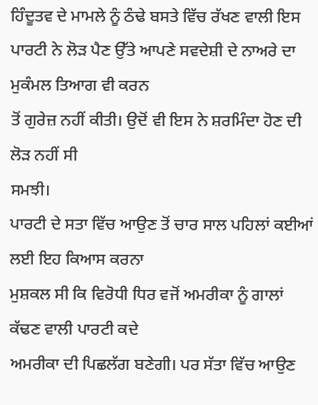ਹਿੰਦੂਤਵ ਦੇ ਮਾਮਲੇ ਨੂੰ ਠੰਢੇ ਬਸਤੇ ਵਿੱਚ ਰੱਖਣ ਵਾਲੀ ਇਸ
ਪਾਰਟੀ ਨੇ ਲੋੜ ਪੈਣ ਉੱਤੇ ਆਪਣੇ ਸਵਦੇਸ਼ੀ ਦੇ ਨਾਅਰੇ ਦਾ ਮੁਕੰਮਲ ਤਿਆਗ ਵੀ ਕਰਨ
ਤੋਂ ਗੁਰੇਜ਼ ਨਹੀਂ ਕੀਤੀ। ਉਦੋਂ ਵੀ ਇਸ ਨੇ ਸ਼ਰਮਿੰਦਾ ਹੋਣ ਦੀ ਲੋੜ ਨਹੀਂ ਸੀ
ਸਮਝੀ।
ਪਾਰਟੀ ਦੇ ਸਤਾ ਵਿੱਚ ਆਉਣ ਤੋਂ ਚਾਰ ਸਾਲ ਪਹਿਲਾਂ ਕਈਆਂ ਲਈ ਇਹ ਕਿਆਸ ਕਰਨਾ
ਮੁਸ਼ਕਲ ਸੀ ਕਿ ਵਿਰੋਧੀ ਧਿਰ ਵਜੋਂ ਅਮਰੀਕਾ ਨੂੰ ਗਾਲਾਂ ਕੱਢਣ ਵਾਲੀ ਪਾਰਟੀ ਕਦੇ
ਅਮਰੀਕਾ ਦੀ ਪਿਛਲੱਗ ਬਣੇਗੀ। ਪਰ ਸੱਤਾ ਵਿੱਚ ਆਉਣ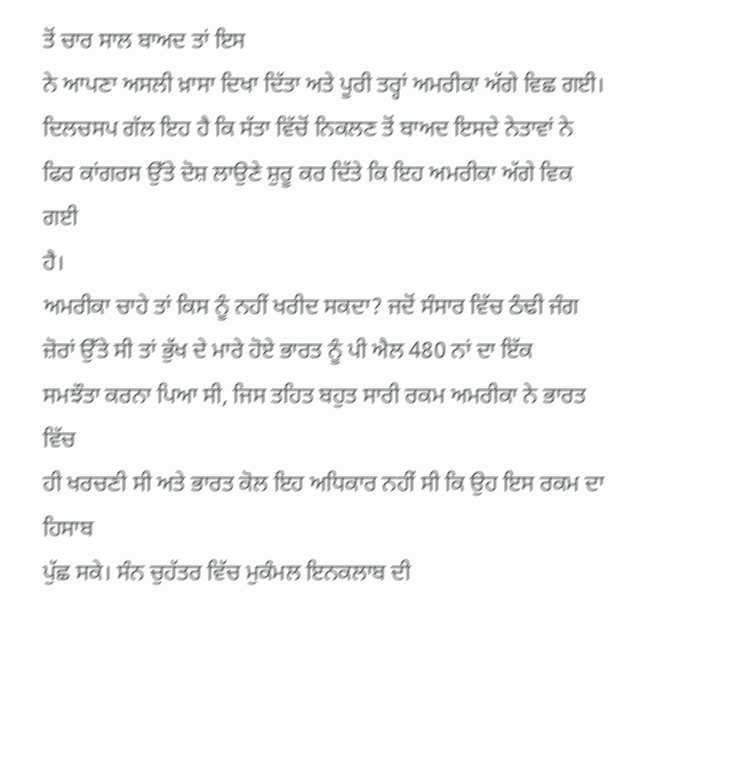ਤੋਂ ਚਾਰ ਸਾਲ ਬਾਅਦ ਤਾਂ ਇਸ
ਨੇ ਆਪਣਾ ਅਸਲੀ ਖ਼ਾਸਾ ਦਿਖਾ ਦਿੱਤਾ ਅਤੇ ਪੂਰੀ ਤਰ੍ਹਾਂ ਅਮਰੀਕਾ ਅੱਗੇ ਵਿਛ ਗਈ।
ਦਿਲਚਸਪ ਗੱਲ ਇਹ ਹੈ ਕਿ ਸੱਤਾ ਵਿੱਚੋਂ ਨਿਕਲਣ ਤੋਂ ਬਾਅਦ ਇਸਦੇ ਨੇਤਾਵਾਂ ਨੇ
ਫਿਰ ਕਾਂਗਰਸ ਉੱਤੇ ਦੋਸ਼ ਲਾਉਣੇ ਸ਼ੁਰੂ ਕਰ ਦਿੱਤੇ ਕਿ ਇਹ ਅਮਰੀਕਾ ਅੱਗੇ ਵਿਕ ਗਈ
ਹੈ।
ਅਮਰੀਕਾ ਚਾਹੇ ਤਾਂ ਕਿਸ ਨੂੰ ਨਹੀਂ ਖਰੀਦ ਸਕਦਾ? ਜਦੋਂ ਸੰਸਾਰ ਵਿੱਚ ਠੰਢੀ ਜੰਗ
ਜ਼ੋਰਾਂ ਉੱਤੇ ਸੀ ਤਾਂ ਭੁੱਖ ਦੇ ਮਾਰੇ ਹੋਏ ਭਾਰਤ ਨੂੰ ਪੀ ਐਲ 480 ਨਾਂ ਦਾ ਇੱਕ
ਸਮਝੌਤਾ ਕਰਨਾ ਪਿਆ ਸੀ, ਜਿਸ ਤਹਿਤ ਬਹੁਤ ਸਾਰੀ ਰਕਮ ਅਮਰੀਕਾ ਨੇ ਭਾਰਤ ਵਿੱਚ
ਹੀ ਖਰਚਣੀ ਸੀ ਅਤੇ ਭਾਰਤ ਕੋਲ ਇਹ ਅਧਿਕਾਰ ਨਹੀਂ ਸੀ ਕਿ ਉਹ ਇਸ ਰਕਮ ਦਾ ਹਿਸਾਬ
ਪੁੱਛ ਸਕੇ। ਸੰਨ ਚੁਹੱਤਰ ਵਿੱਚ ਮੁਕੰਮਲ ਇਨਕਲਾਬ ਦੀ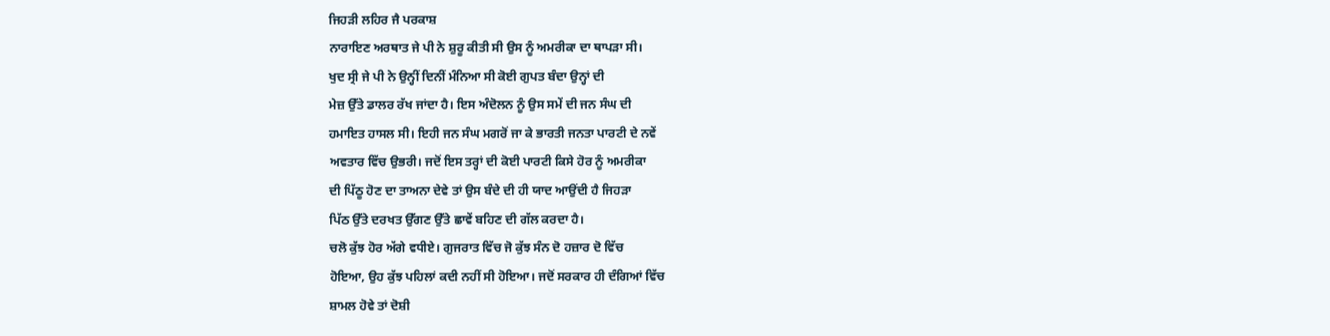ਜਿਹੜੀ ਲਹਿਰ ਜੈ ਪਰਕਾਸ਼
ਨਾਰਾਇਣ ਅਰਥਾਤ ਜੇ ਪੀ ਨੇ ਸ਼ੁਰੂ ਕੀਤੀ ਸੀ ਉਸ ਨੂੰ ਅਮਰੀਕਾ ਦਾ ਥਾਪੜਾ ਸੀ।
ਖੁਦ ਸ੍ਰੀ ਜੇ ਪੀ ਨੇ ਉਨ੍ਹੀਂ ਦਿਨੀਂ ਮੰਨਿਆ ਸੀ ਕੋਈ ਗੁਪਤ ਬੰਦਾ ਉਨ੍ਹਾਂ ਦੀ
ਮੇਜ਼ ਉੱਤੇ ਡਾਲਰ ਰੱਖ ਜਾਂਦਾ ਹੈ। ਇਸ ਅੰਦੋਲਨ ਨੂੰ ਉਸ ਸਮੇਂ ਦੀ ਜਨ ਸੰਘ ਦੀ
ਹਮਾਇਤ ਹਾਸਲ ਸੀ। ਇਹੀ ਜਨ ਸੰਘ ਮਗਰੋਂ ਜਾ ਕੇ ਭਾਰਤੀ ਜਨਤਾ ਪਾਰਟੀ ਦੇ ਨਵੇਂ
ਅਵਤਾਰ ਵਿੱਚ ਉਭਰੀ। ਜਦੋਂ ਇਸ ਤਰ੍ਹਾਂ ਦੀ ਕੋਈ ਪਾਰਟੀ ਕਿਸੇ ਹੋਰ ਨੂੰ ਅਮਰੀਕਾ
ਦੀ ਪਿੱਠੂ ਹੋਣ ਦਾ ਤਾਅਨਾ ਦੇਵੇ ਤਾਂ ਉਸ ਬੰਦੇ ਦੀ ਹੀ ਯਾਦ ਆਉਂਦੀ ਹੈ ਜਿਹੜਾ
ਪਿੱਠ ਉੱਤੇ ਦਰਖਤ ਉੱਗਣ ਉੱਤੇ ਛਾਵੇਂ ਬਹਿਣ ਦੀ ਗੱਲ ਕਰਦਾ ਹੈ।
ਚਲੋ ਕੁੱਝ ਹੋਰ ਅੱਗੇ ਵਧੀਏ। ਗੁਜਰਾਤ ਵਿੱਚ ਜੋ ਕੁੱਝ ਸੰਨ ਦੋ ਹਜ਼ਾਰ ਦੋ ਵਿੱਚ
ਹੋਇਆ, ਉਹ ਕੁੱਝ ਪਹਿਲਾਂ ਕਦੀ ਨਹੀਂ ਸੀ ਹੋਇਆ। ਜਦੋਂ ਸਰਕਾਰ ਹੀ ਦੰਗਿਆਂ ਵਿੱਚ
ਸ਼ਾਮਲ ਹੋਵੇ ਤਾਂ ਦੋਸ਼ੀ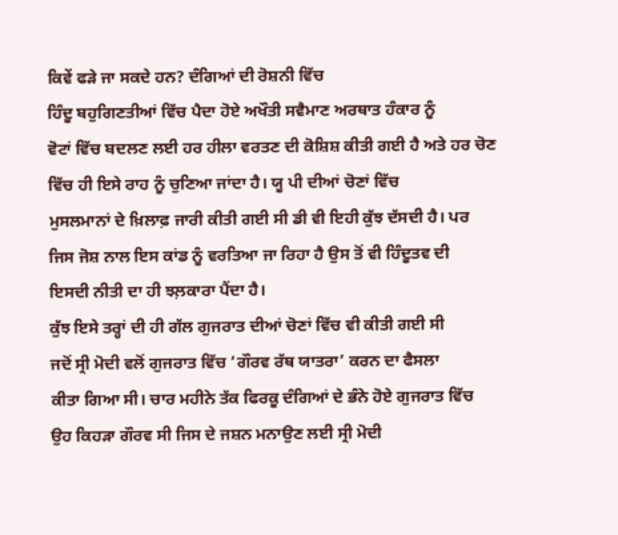ਕਿਵੇਂ ਫੜੇ ਜਾ ਸਕਦੇ ਹਨ? ਦੰਗਿਆਂ ਦੀ ਰੋਸ਼ਨੀ ਵਿੱਚ
ਹਿੰਦੂ ਬਹੁਗਿਣਤੀਆਂ ਵਿੱਚ ਪੈਦਾ ਹੋਏ ਅਖੌਤੀ ਸਵੈਮਾਣ ਅਰਥਾਤ ਹੰਕਾਰ ਨੂੰ
ਵੋਟਾਂ ਵਿੱਚ ਬਦਲਣ ਲਈ ਹਰ ਹੀਲਾ ਵਰਤਣ ਦੀ ਕੋਸ਼ਿਸ਼ ਕੀਤੀ ਗਈ ਹੈ ਅਤੇ ਹਰ ਚੋਣ
ਵਿੱਚ ਹੀ ਇਸੇ ਰਾਹ ਨੂੰ ਚੁਣਿਆ ਜਾਂਦਾ ਹੈ। ਯੂ ਪੀ ਦੀਆਂ ਚੋਣਾਂ ਵਿੱਚ
ਮੁਸਲਮਾਨਾਂ ਦੇ ਖ਼ਿਲਾਫ਼ ਜਾਰੀ ਕੀਤੀ ਗਈ ਸੀ ਡੀ ਵੀ ਇਹੀ ਕੁੱਝ ਦੱਸਦੀ ਹੈ। ਪਰ
ਜਿਸ ਜੋਸ਼ ਨਾਲ ਇਸ ਕਾਂਡ ਨੂੰ ਵਰਤਿਆ ਜਾ ਰਿਹਾ ਹੈ ਉਸ ਤੋਂ ਵੀ ਹਿੰਦੂਤਵ ਦੀ
ਇਸਦੀ ਨੀਤੀ ਦਾ ਹੀ ਝਲ਼ਕਾਰਾ ਪੈਂਦਾ ਹੈ।
ਕੁੱਝ ਇਸੇ ਤਰ੍ਹਾਂ ਦੀ ਹੀ ਗੱਲ ਗੁਜਰਾਤ ਦੀਆਂ ਚੋਣਾਂ ਵਿੱਚ ਵੀ ਕੀਤੀ ਗਈ ਸੀ
ਜਦੋਂ ਸ੍ਰੀ ਮੋਦੀ ਵਲੋਂ ਗੁਜਰਾਤ ਵਿੱਚ ‘ਗੌਰਵ ਰੱਥ ਯਾਤਰਾ’ ਕਰਨ ਦਾ ਫੈਸਲਾ
ਕੀਤਾ ਗਿਆ ਸੀ। ਚਾਰ ਮਹੀਨੇ ਤੱਕ ਫਿਰਕੂ ਦੰਗਿਆਂ ਦੇ ਭੰਨੇ ਹੋਏ ਗੁਜਰਾਤ ਵਿੱਚ
ਉਹ ਕਿਹੜਾ ਗੌਰਵ ਸੀ ਜਿਸ ਦੇ ਜਸ਼ਨ ਮਨਾਉਣ ਲਈ ਸ੍ਰੀ ਮੋਦੀ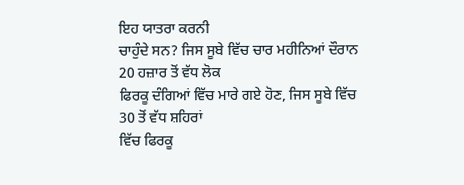ਇਹ ਯਾਤਰਾ ਕਰਨੀ
ਚਾਹੁੰਦੇ ਸਨ? ਜਿਸ ਸੂਬੇ ਵਿੱਚ ਚਾਰ ਮਹੀਨਿਆਂ ਦੌਰਾਨ 20 ਹਜ਼ਾਰ ਤੋਂ ਵੱਧ ਲੋਕ
ਫਿਰਕੂ ਦੰਗਿਆਂ ਵਿੱਚ ਮਾਰੇ ਗਏ ਹੋਣ, ਜਿਸ ਸੂਬੇ ਵਿੱਚ 30 ਤੋਂ ਵੱਧ ਸ਼ਹਿਰਾਂ
ਵਿੱਚ ਫਿਰਕੂ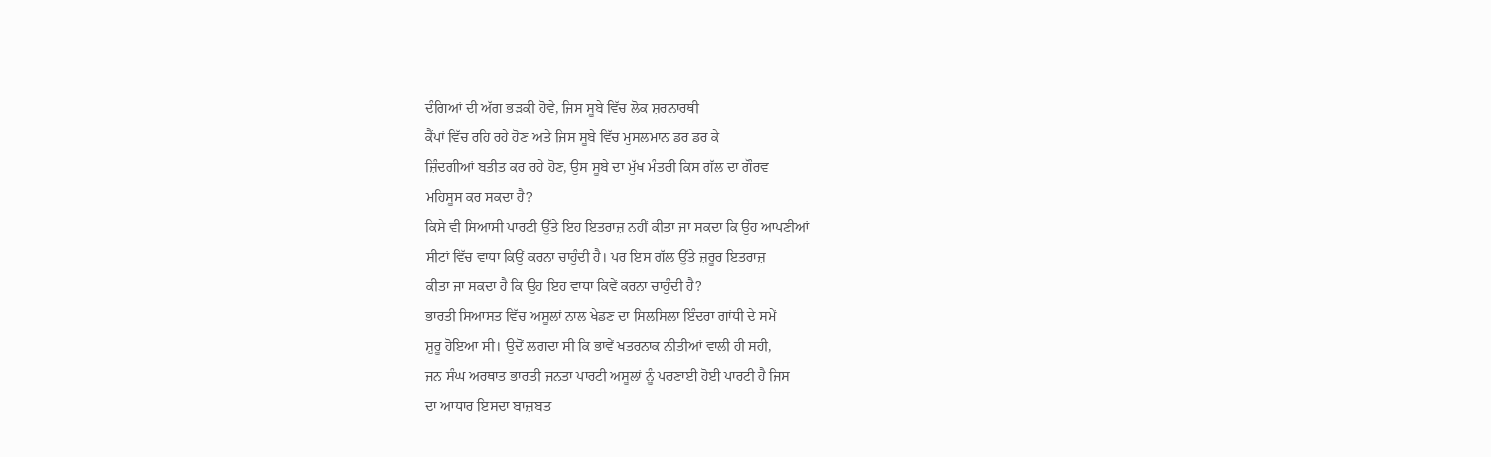ਦੰਗਿਆਂ ਦੀ ਅੱਗ ਭੜਕੀ ਹੋਵੇ, ਜਿਸ ਸੂਬੇ ਵਿੱਚ ਲੋਕ ਸ਼ਰਨਾਰਥੀ
ਕੈਂਪਾਂ ਵਿੱਚ ਰਹਿ ਰਹੇ ਹੋਣ ਅਤੇ ਜਿਸ ਸੂਬੇ ਵਿੱਚ ਮੁਸਲਮਾਨ ਡਰ ਡਰ ਕੇ
ਜ਼ਿੰਦਗੀਆਂ ਬਤੀਤ ਕਰ ਰਹੇ ਹੋਣ, ਉਸ ਸੂਬੇ ਦਾ ਮੁੱਖ ਮੰਤਰੀ ਕਿਸ ਗੱਲ ਦਾ ਗੌਰਵ
ਮਹਿਸੂਸ ਕਰ ਸਕਦਾ ਹੈ?
ਕਿਸੇ ਵੀ ਸਿਆਸੀ ਪਾਰਟੀ ਉੱਤੇ ਇਹ ਇਤਰਾਜ਼ ਨਹੀਂ ਕੀਤਾ ਜਾ ਸਕਦਾ ਕਿ ਉਹ ਆਪਣੀਆਂ
ਸੀਟਾਂ ਵਿੱਚ ਵਾਧਾ ਕਿਉਂ ਕਰਨਾ ਚਾਹੁੰਦੀ ਹੈ। ਪਰ ਇਸ ਗੱਲ ਉੱਤੇ ਜ਼ਰੂਰ ਇਤਰਾਜ਼
ਕੀਤਾ ਜਾ ਸਕਦਾ ਹੈ ਕਿ ਉਹ ਇਹ ਵਾਧਾ ਕਿਵੇਂ ਕਰਨਾ ਚਾਹੁੰਦੀ ਹੈ?
ਭਾਰਤੀ ਸਿਆਸਤ ਵਿੱਚ ਅਸੂਲਾਂ ਨਾਲ ਖੇਡਣ ਦਾ ਸਿਲਸਿਲਾ ਇੰਦਰਾ ਗਾਂਧੀ ਦੇ ਸਮੇਂ
ਸ਼ੁਰੂ ਹੋਇਆ ਸੀ। ਉਦੋਂ ਲਗਦਾ ਸੀ ਕਿ ਭਾਵੇਂ ਖਤਰਨਾਕ ਨੀਤੀਆਂ ਵਾਲੀ ਹੀ ਸਹੀ,
ਜਨ ਸੰਘ ਅਰਥਾਤ ਭਾਰਤੀ ਜਨਤਾ ਪਾਰਟੀ ਅਸੂਲਾਂ ਨੂੰ ਪਰਣਾਈ ਹੋਈ ਪਾਰਟੀ ਹੈ ਜਿਸ
ਦਾ ਆਧਾਰ ਇਸਦਾ ਬਾਜ਼ਬਤ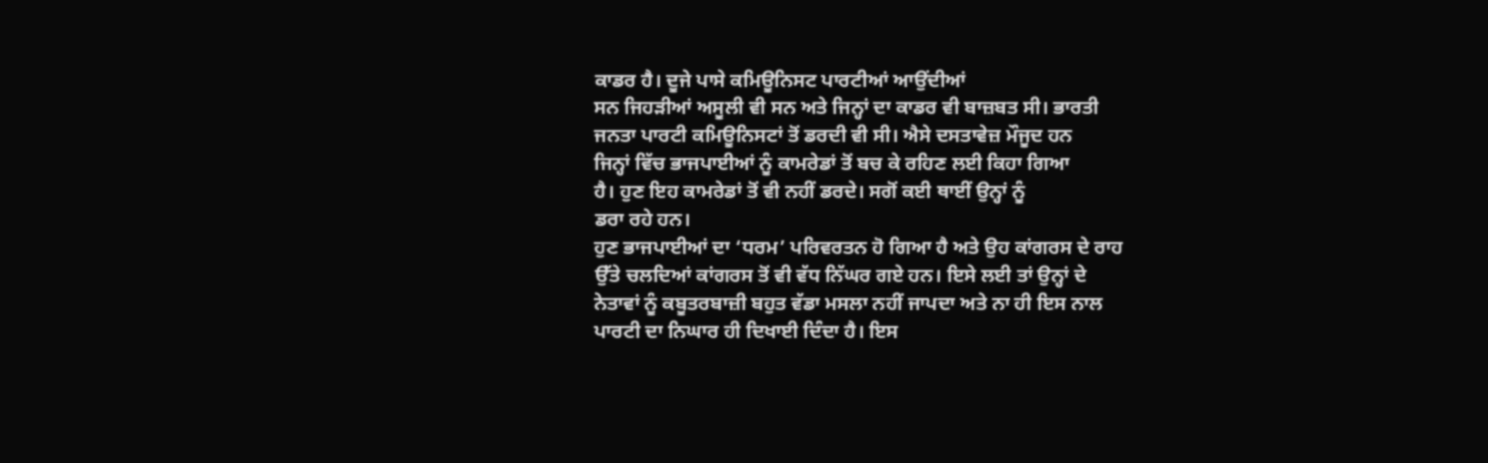ਕਾਡਰ ਹੈ। ਦੂਜੇ ਪਾਸੇ ਕਮਿਊਨਿਸਟ ਪਾਰਟੀਆਂ ਆਉਂਦੀਆਂ
ਸਨ ਜਿਹੜੀਆਂ ਅਸੂਲੀ ਵੀ ਸਨ ਅਤੇ ਜਿਨ੍ਹਾਂ ਦਾ ਕਾਡਰ ਵੀ ਬਾਜ਼ਬਤ ਸੀ। ਭਾਰਤੀ
ਜਨਤਾ ਪਾਰਟੀ ਕਮਿਊਨਿਸਟਾਂ ਤੋਂ ਡਰਦੀ ਵੀ ਸੀ। ਐਸੇ ਦਸਤਾਵੇਜ਼ ਮੌਜੂਦ ਹਨ
ਜਿਨ੍ਹਾਂ ਵਿੱਚ ਭਾਜਪਾਈਆਂ ਨੂੰ ਕਾਮਰੇਡਾਂ ਤੋਂ ਬਚ ਕੇ ਰਹਿਣ ਲਈ ਕਿਹਾ ਗਿਆ
ਹੈ। ਹੁਣ ਇਹ ਕਾਮਰੇਡਾਂ ਤੋਂ ਵੀ ਨਹੀਂ ਡਰਦੇ। ਸਗੋਂ ਕਈ ਥਾਈਂ ਉਨ੍ਹਾਂ ਨੂੰ
ਡਰਾ ਰਹੇ ਹਨ।
ਹੁਣ ਭਾਜਪਾਈਆਂ ਦਾ ‘ਧਰਮ’ ਪਰਿਵਰਤਨ ਹੋ ਗਿਆ ਹੈ ਅਤੇ ਉਹ ਕਾਂਗਰਸ ਦੇ ਰਾਹ
ਉੱਤੇ ਚਲਦਿਆਂ ਕਾਂਗਰਸ ਤੋਂ ਵੀ ਵੱਧ ਨਿੱਘਰ ਗਏ ਹਨ। ਇਸੇ ਲਈ ਤਾਂ ਉਨ੍ਹਾਂ ਦੇ
ਨੇਤਾਵਾਂ ਨੂੰ ਕਬੂਤਰਬਾਜ਼ੀ ਬਹੁਤ ਵੱਡਾ ਮਸਲਾ ਨਹੀਂ ਜਾਪਦਾ ਅਤੇ ਨਾ ਹੀ ਇਸ ਨਾਲ
ਪਾਰਟੀ ਦਾ ਨਿਘਾਰ ਹੀ ਦਿਖਾਈ ਦਿੰਦਾ ਹੈ। ਇਸ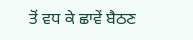ਤੋਂ ਵਧ ਕੇ ਛਾਵੇਂ ਬੈਠਣ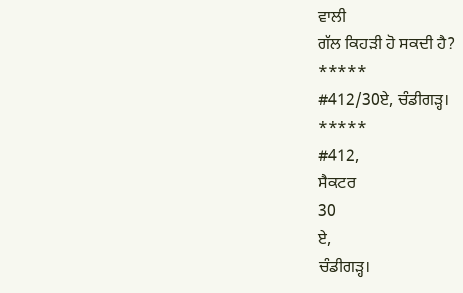ਵਾਲੀ
ਗੱਲ ਕਿਹੜੀ ਹੋ ਸਕਦੀ ਹੈ?
*****
#412/30ਏ, ਚੰਡੀਗੜ੍ਹ।
*****
#412,
ਸੈਕਟਰ
30
ਏ,
ਚੰਡੀਗੜ੍ਹ।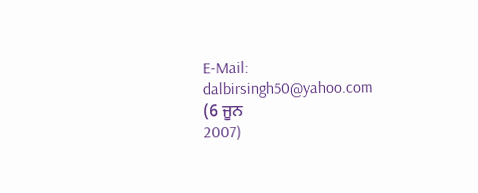E-Mail:
dalbirsingh50@yahoo.com
(6 ਜੂਨ
2007)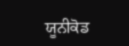ਯੂਨੀਕੋਡ